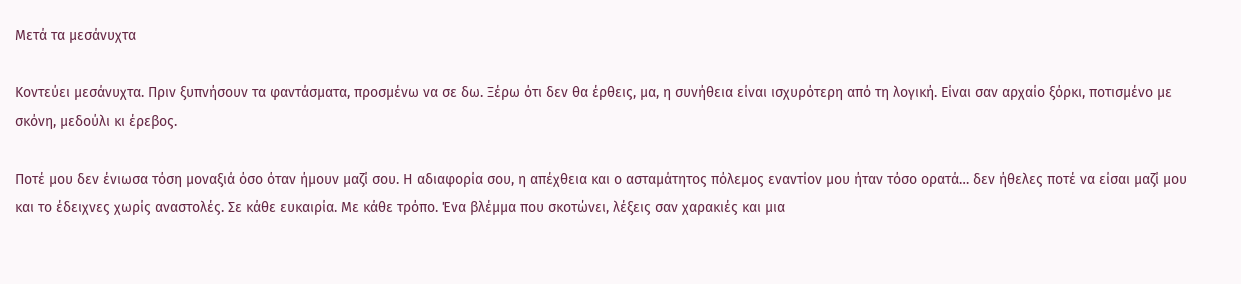Μετά τα μεσάνυχτα

Κοντεύει μεσάνυχτα. Πριν ξυπνήσουν τα φαντάσματα, προσμένω να σε δω. Ξέρω ότι δεν θα έρθεις, μα, η συνήθεια είναι ισχυρότερη από τη λογική. Είναι σαν αρχαίο ξόρκι, ποτισμένο με σκόνη, μεδούλι κι έρεβος.

Ποτέ μου δεν ένιωσα τόση μοναξιά όσο όταν ήμουν μαζί σου. Η αδιαφορία σου, η απέχθεια και ο ασταμάτητος πόλεμος εναντίον μου ήταν τόσο ορατά… δεν ήθελες ποτέ να είσαι μαζί μου και το έδειχνες χωρίς αναστολές. Σε κάθε ευκαιρία. Με κάθε τρόπο. Ένα βλέμμα που σκοτώνει, λέξεις σαν χαρακιές και μια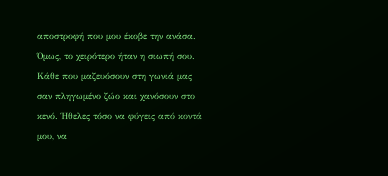αποστροφή που μου έκοβε την ανάσα. Όμως, το χειρότερο ήταν η σιωπή σου. Κάθε που μαζευόσουν στη γωνιά μας σαν πληγωμένο ζώο και χανόσουν στο κενό. Ήθελες τόσο να φύγεις από κοντά μου, να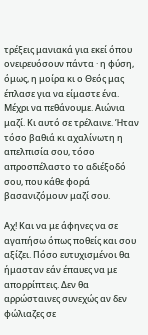τρέξεις μανιακά για εκεί όπου ονειρευόσουν πάντα · η φύση, όμως, η μοίρα κι ο Θεός μας έπλασε για να είμαστε ένα. Μέχρι να πεθάνουμε. Αιώνια μαζί. Κι αυτό σε τρέλαινε. Ήταν τόσο βαθιά κι αχαλίνωτη η απελπισία σου, τόσο απροσπέλαστο το αδιέξοδό σου, που κάθε φορά βασανιζόμουν μαζί σου.

Αχ! Και να με άφηνες να σε αγαπήσω όπως ποθείς και σου αξίζει. Πόσο ευτυχισμένοι θα ήμασταν εάν έπαυες να με απορρίπτεις. Δεν θα αρρώσταινες συνεχώς αν δεν φώλιαζες σε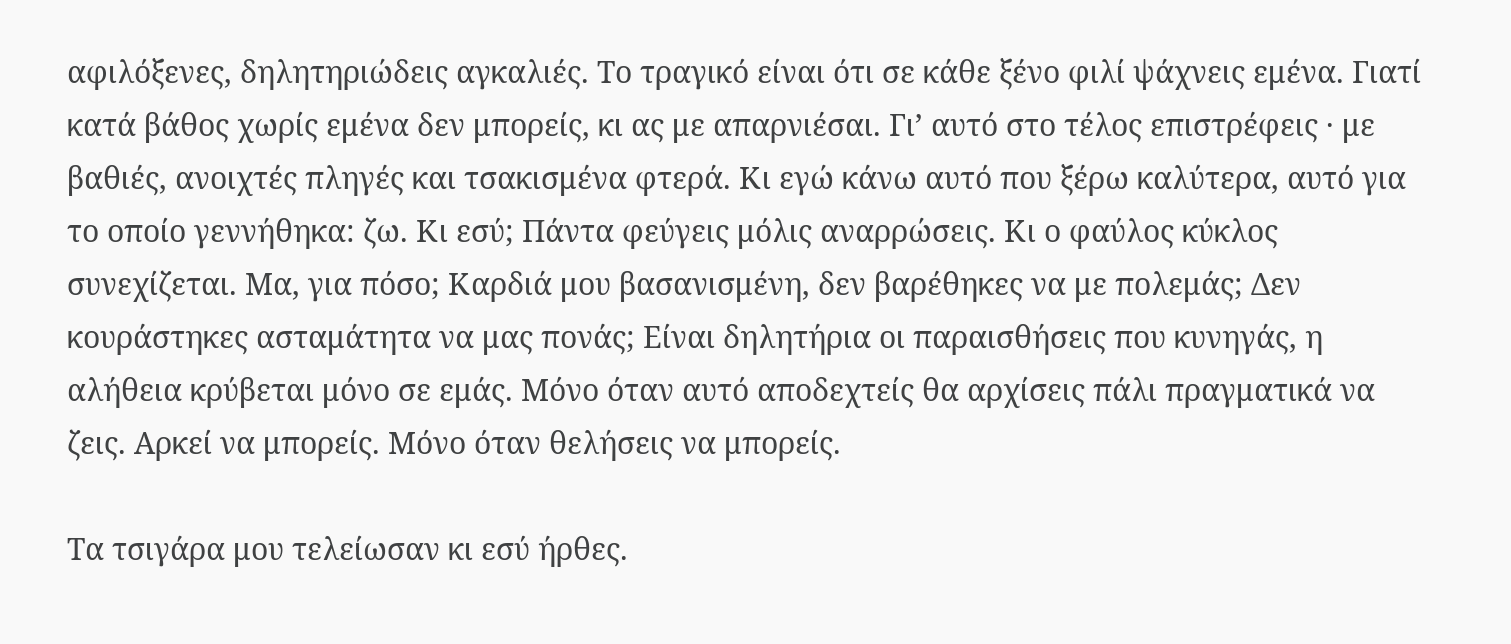αφιλόξενες, δηλητηριώδεις αγκαλιές. Το τραγικό είναι ότι σε κάθε ξένο φιλί ψάχνεις εμένα. Γιατί κατά βάθος χωρίς εμένα δεν μπορείς, κι ας με απαρνιέσαι. Γι’ αυτό στο τέλος επιστρέφεις · με βαθιές, ανοιχτές πληγές και τσακισμένα φτερά. Κι εγώ κάνω αυτό που ξέρω καλύτερα, αυτό για το οποίο γεννήθηκα: ζω. Κι εσύ; Πάντα φεύγεις μόλις αναρρώσεις. Κι ο φαύλος κύκλος συνεχίζεται. Μα, για πόσο; Καρδιά μου βασανισμένη, δεν βαρέθηκες να με πολεμάς; Δεν κουράστηκες ασταμάτητα να μας πονάς; Είναι δηλητήρια οι παραισθήσεις που κυνηγάς, η αλήθεια κρύβεται μόνο σε εμάς. Μόνο όταν αυτό αποδεχτείς θα αρχίσεις πάλι πραγματικά να ζεις. Αρκεί να μπορείς. Μόνο όταν θελήσεις να μπορείς.

Τα τσιγάρα μου τελείωσαν κι εσύ ήρθες.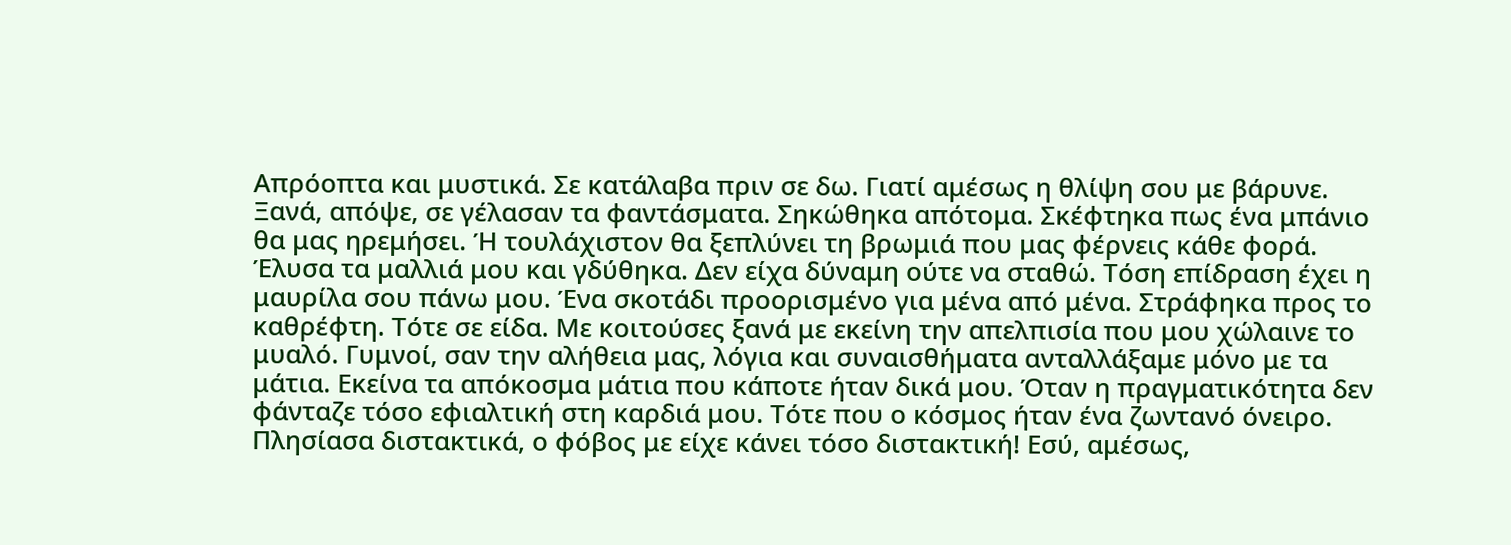Απρόοπτα και μυστικά. Σε κατάλαβα πριν σε δω. Γιατί αμέσως η θλίψη σου με βάρυνε. Ξανά, απόψε, σε γέλασαν τα φαντάσματα. Σηκώθηκα απότομα. Σκέφτηκα πως ένα μπάνιο θα μας ηρεμήσει. Ή τουλάχιστον θα ξεπλύνει τη βρωμιά που μας φέρνεις κάθε φορά. Έλυσα τα μαλλιά μου και γδύθηκα. Δεν είχα δύναμη ούτε να σταθώ. Τόση επίδραση έχει η μαυρίλα σου πάνω μου. Ένα σκοτάδι προορισμένο για μένα από μένα. Στράφηκα προς το καθρέφτη. Τότε σε είδα. Με κοιτούσες ξανά με εκείνη την απελπισία που μου χώλαινε το μυαλό. Γυμνοί, σαν την αλήθεια μας, λόγια και συναισθήματα ανταλλάξαμε μόνο με τα μάτια. Εκείνα τα απόκοσμα μάτια που κάποτε ήταν δικά μου. Όταν η πραγματικότητα δεν φάνταζε τόσο εφιαλτική στη καρδιά μου. Τότε που ο κόσμος ήταν ένα ζωντανό όνειρο. Πλησίασα διστακτικά, ο φόβος με είχε κάνει τόσο διστακτική! Εσύ, αμέσως,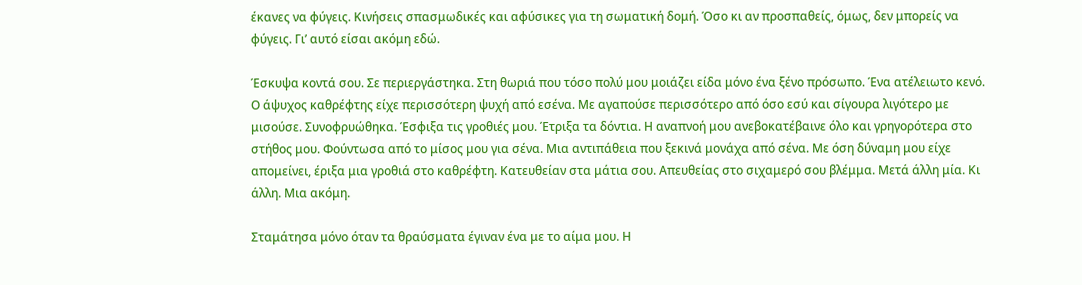έκανες να φύγεις. Κινήσεις σπασμωδικές και αφύσικες για τη σωματική δομή. Όσο κι αν προσπαθείς, όμως, δεν μπορείς να φύγεις. Γι’ αυτό είσαι ακόμη εδώ.

Έσκυψα κοντά σου. Σε περιεργάστηκα. Στη θωριά που τόσο πολύ μου μοιάζει είδα μόνο ένα ξένο πρόσωπο. Ένα ατέλειωτο κενό. Ο άψυχος καθρέφτης είχε περισσότερη ψυχή από εσένα. Με αγαπούσε περισσότερο από όσο εσύ και σίγουρα λιγότερο με μισούσε. Συνοφρυώθηκα. Έσφιξα τις γροθιές μου. Έτριξα τα δόντια. Η αναπνοή μου ανεβοκατέβαινε όλο και γρηγορότερα στο στήθος μου. Φούντωσα από το μίσος μου για σένα. Μια αντιπάθεια που ξεκινά μονάχα από σένα. Με όση δύναμη μου είχε απομείνει, έριξα μια γροθιά στο καθρέφτη. Κατευθείαν στα μάτια σου. Απευθείας στο σιχαμερό σου βλέμμα. Μετά άλλη μία. Κι άλλη. Μια ακόμη.

Σταμάτησα μόνο όταν τα θραύσματα έγιναν ένα με το αίμα μου. Η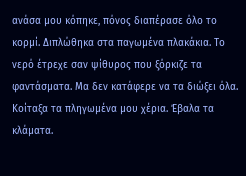ανάσα μου κόπηκε, πόνος διαπέρασε όλο το κορμί. Διπλώθηκα στα παγωμένα πλακάκια. Το νερό έτρεχε σαν ψίθυρος που ξόρκιζε τα φαντάσματα. Μα δεν κατάφερε να τα διώξει όλα. Κοίταξα τα πληγωμένα μου χέρια. Έβαλα τα κλάματα.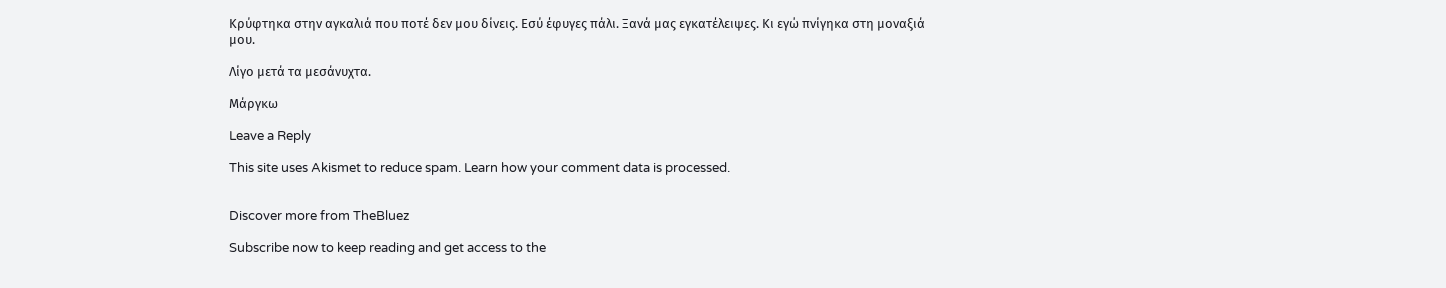Κρύφτηκα στην αγκαλιά που ποτέ δεν μου δίνεις. Εσύ έφυγες πάλι. Ξανά μας εγκατέλειψες. Κι εγώ πνίγηκα στη μοναξιά μου.

Λίγο μετά τα μεσάνυχτα.

Μάργκω

Leave a Reply

This site uses Akismet to reduce spam. Learn how your comment data is processed.


Discover more from TheBluez

Subscribe now to keep reading and get access to the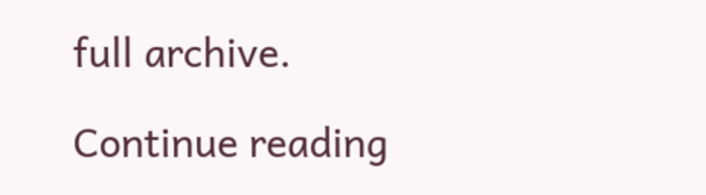full archive.

Continue reading